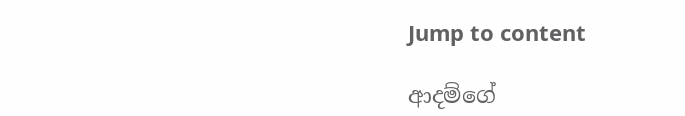Jump to content

ආදම්ගේ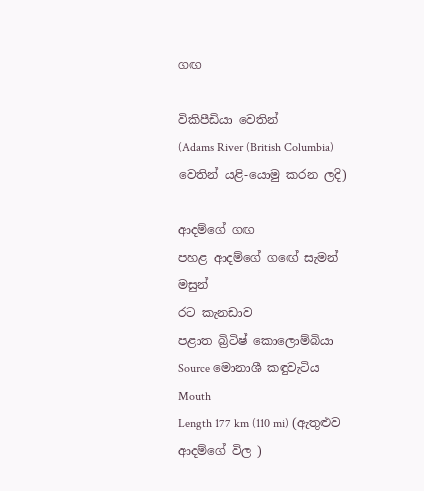ගඟ

විකිපීඩියා වෙතින්
(Adams River (British Columbia) වෙතින් යළි-යොමු කරන ලදි)

ආදම්ගේ ගඟ
පහළ ආදම්ගේ ගඟේ සැමන් මසුන්
රට කැනඩාව
පළාත බ්‍රිටිෂ් කොලොම්බියා
Source මොනාශී කඳුවැටිය
Mouth
Length 177 km (110 mi) (ඇතුළුව ආදම්ගේ විල )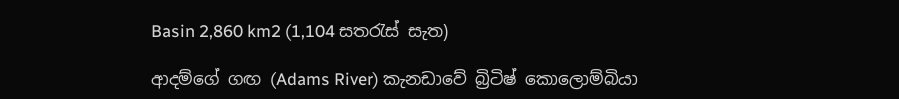Basin 2,860 km2 (1,104 සතරැස් සැත)

ආදම්ගේ ගඟ (Adams River) කැනඩාවේ බ්‍රිටිෂ් කොලොම්බියා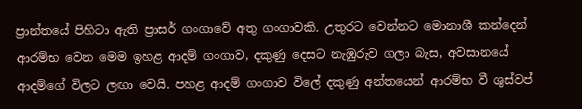ප්‍රාන්තයේ පිහිටා ඇති ප්‍රාසර් ගංගාවේ අතු ගංගාවකි. උතුරට වෙන්නට මොනාශී කන්දෙන් ආරම්භ වෙන මෙම ඉහළ ආදම් ගංගාව, දකුණු දෙසට නැඹුරුව ගලා බැස, අවසානයේ ආදම්ගේ විලට ලඟා වෙයි. පහළ ආදම් ගංගාව විලේ දකුණු අන්තයෙන් ආරම්භ වී ශුස්වප්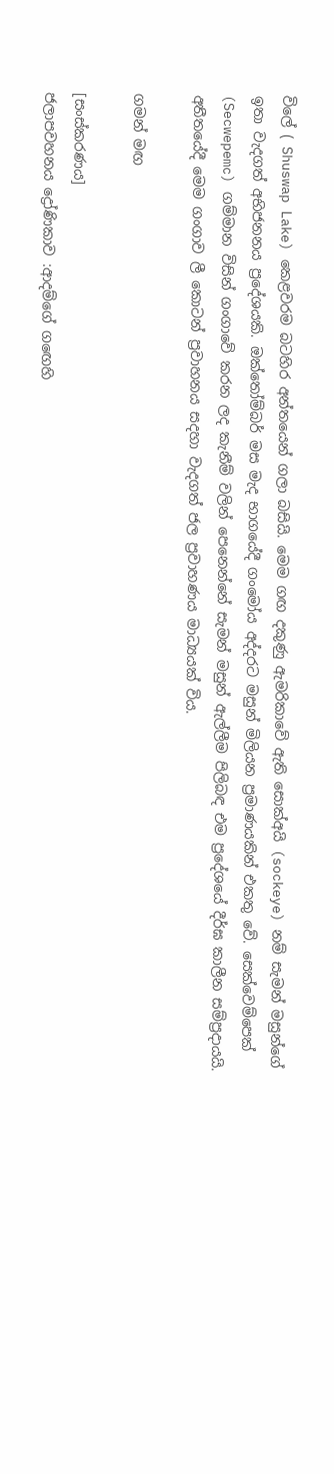විලේ ( Shuswap Lake) කෙළවරම බටහිර අන්තයෙන් ගලා බසියි. මෙම ගඟ දකුණු ඇමරිකාවේ ඇති සොක්අයි (sockeye) නම් සැමන් මසුන්ගේ ඉතා වැදගත් අභිජනනය ප්‍රදේශයකි. ඔක්තෝම්බර් මස මැද භාගයේදී ගංමෝය අද්දරට මසුන් මිලියන ප්‍රමාණයකින් එකතු වේ. සෙක්වෙම්පෙක් (Secwepemc) ගම්මාන විසින් ගංගාවේ කරන ලද කැනීම් වලින් පෙනෙන්නේ සැමන් මසුන් ඇල්ලීම පිලිබඳ එම ප්‍රදේශයේ දීර්ඝ කාලීන සම්ප්‍රදායයි. අතීතයේදී මෙම ගංගාව ලී කොටන් ප්‍රවාහනය සදහා වැදගත් ජල ප්‍රවාහණය මාධ්‍යයක් විය.

ගමන් මඟ

[සංස්කරණය]
ජලාපවහනය ද්‍රෝණිකාව :ආදම්ගේ ගඟෙහි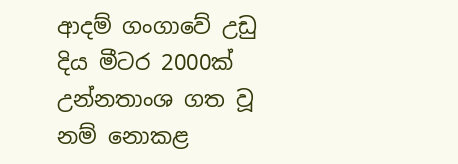ආදම් ගංගාවේ උඩු දිය මීටර 2000ක් උන්නතාංශ ගත වූ නම් නොකළ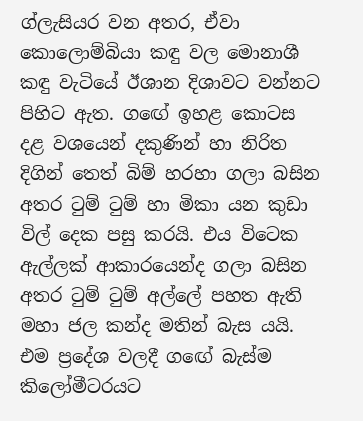ග්ලැසියර වන අතර, ඒවා කොලොම්බියා කඳු වල මොනාශී කඳු වැටියේ ඊශාන දිශාවට වන්නට පිහිට ඇත. ගඟේ ඉහළ කොටස දළ වශයෙන් දකුණින් හා නිරිත දිගින් තෙත් බිම් හරහා ගලා බසින අතර ටුම් ටුම් හා මිකා යන කුඩා විල් දෙක පසු කරයි. එය විටෙක ඇල්ලක් ආකාරයෙන්ද ගලා බසින අතර ටුම් ටුම් අල්ලේ පහත ඇති මහා ජල කන්ද මතින් බැස යයි. එම ප්‍රදේශ වලදී ගඟේ බැස්ම කිලෝමීටරයට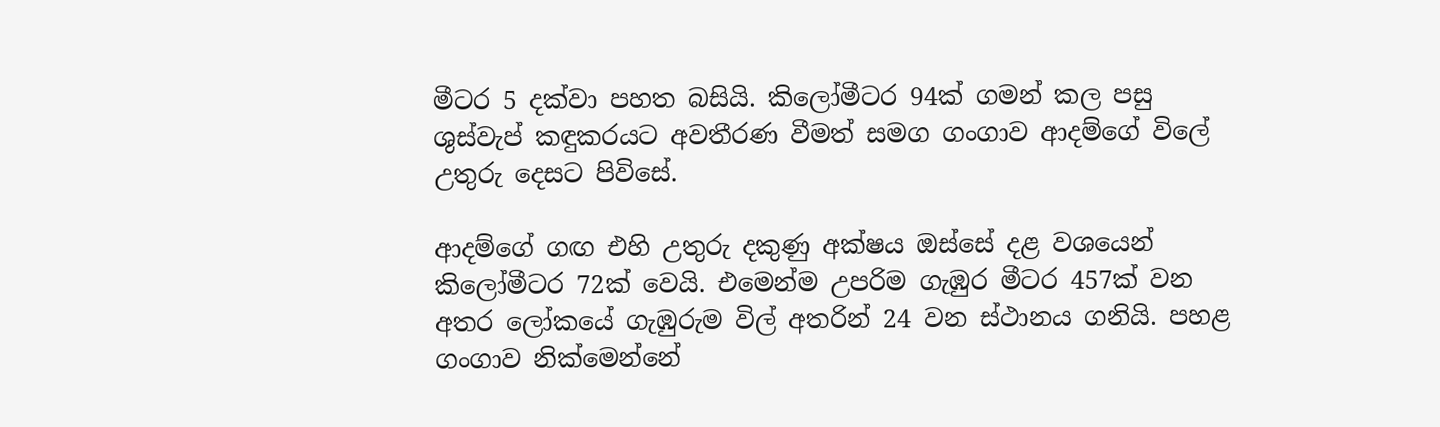මීටර 5 දක්වා පහත බසියි. කිලෝමීටර 94ක් ගමන් කල පසු ශුස්වැප් කඳුකරයට අවතීරණ වීමත් සමග ගංගාව ආදම්ගේ විලේ උතුරු දෙසට පිවිසේ.

ආදම්ගේ ගඟ එහි උතුරු දකුණු අක්ෂය ඔස්සේ දළ වශයෙන් කිලෝමීටර 72ක් වෙයි. එමෙන්ම උපරිම ගැඹුර මීටර 457ක් වන අතර ලෝකයේ ගැඹුරුම විල් අතරින් 24 වන ස්ථානය ගනියි. පහළ ගංගාව නික්මෙන්නේ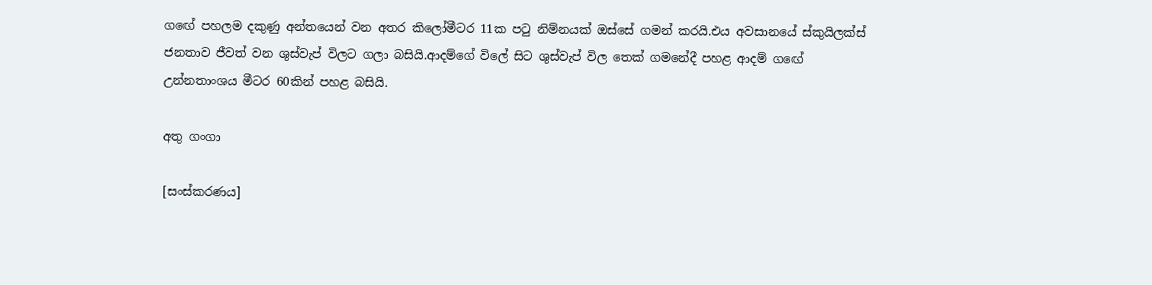ගඟේ පහලම දකුණු අන්තයෙන් වන අතර කිලෝමීටර 11ක පටු නිම්නයක් ඔස්සේ ගමන් කරයි.එය අවසානයේ ස්කුයිලක්ස් ජනතාව ජීවත් වන ශුස්වැප් විලට ගලා බසියි.ආදම්ගේ විලේ සිට ශුස්වැප් විල තෙක් ගමනේදී පහළ ආදම් ගඟේ උන්නතාංශය මීටර 60කින් පහළ බසියි.

අතු ගංගා

[සංස්කරණය]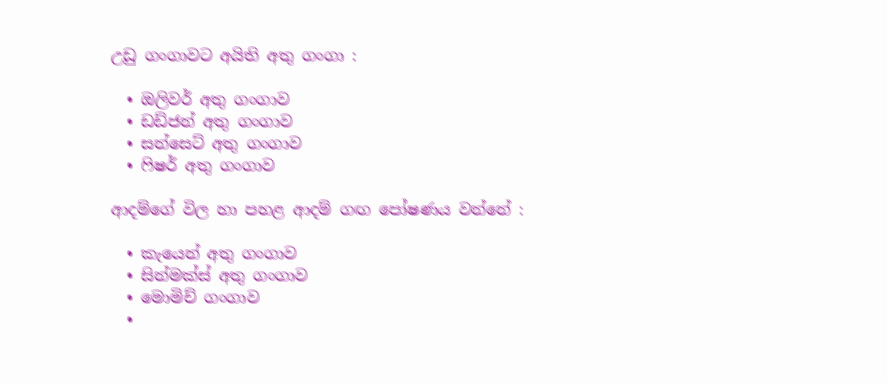උඩු ගංගාවට අයිති අතු ගංගා :

  • ඔලිවර් අතු ගංගාව
  • ඩඩ්ජන් අතු ගංගාව
  • සන්සෙට් අතු ගංගාව
  • ෆිෂර් අතු ගංගාව

ආදම්ගේ විල හා පහළ ආදම් ගඟ පෝෂණය වන්නේ :

  • කැයෙන් අතු ගංගාව
  • සින්මක්ස් අතු ගංගාව
  • මොමිච් ගංගාව
  •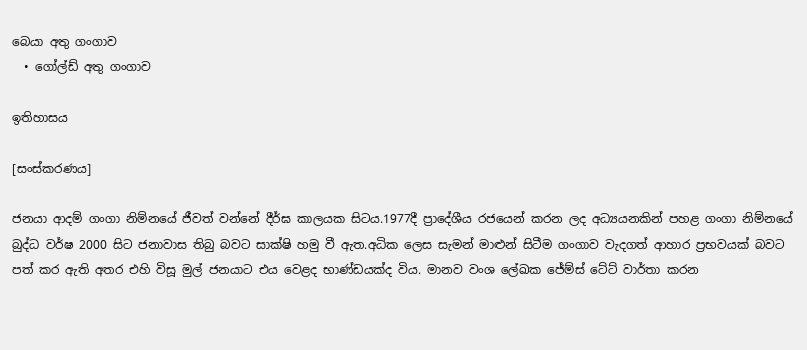බෙයා අතු ගංගාව
  • ගෝල්ඩ් අතු ගංගාව

ඉතිහාසය

[සංස්කරණය]

ජනයා ආදම් ගංගා නිම්නයේ ජීවත් වන්නේ දීර්ඝ කාලයක සිටය.1977දී ප්‍රාදේශීය රජයෙන් කරන ලද අධ්‍යයනකින් පහළ ගංගා නිම්නයේ බුද්ධ වර්ෂ 2000 සිට ජනාවාස තිබු බවට සාක්ෂි හමු වී ඇත.අධික ලෙස සැමන් මාළුන් සිටීම ගංගාව වැදගත් ආහාර ප්‍රභවයක් බවට පත් කර ඇති අතර එහි විසූ මුල් ජනයාට එය වෙළද භාණ්ඩයක්ද විය. මානව වංශ ලේඛක ජේම්ස් ටේට් වාර්තා කරන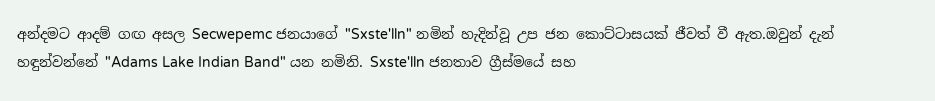අන්දමට ආදම් ගඟ අසල Secwepemc ජනයාගේ "Sxste'lln" නමින් හැදින්වූ උප ජන කොට්ටාසයක් ජීවත් වී ඇත.ඔවුන් දැන් හඳුන්වන්නේ "Adams Lake Indian Band" යන නමිනි. Sxste'lln ජනතාව ග්‍රීස්මයේ සහ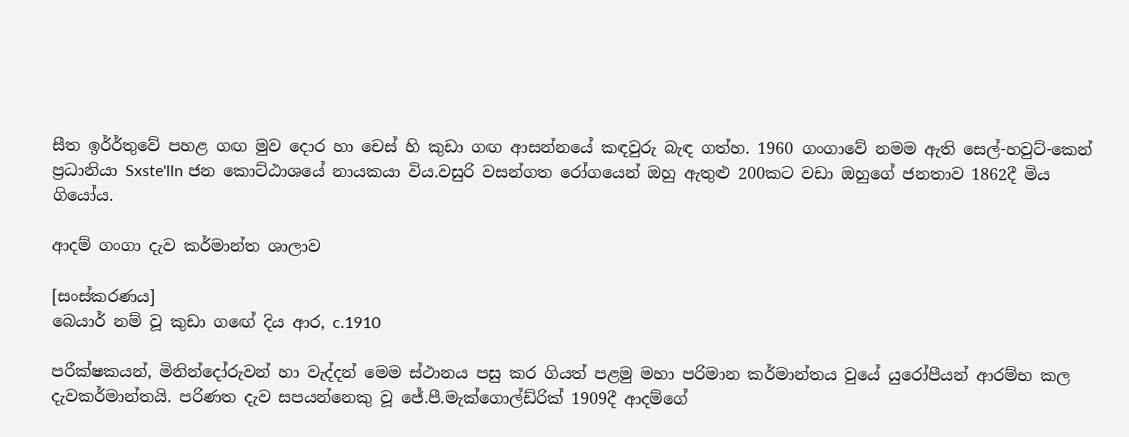සීත ඉර්ර්තුවේ පහළ ගඟ මුව දොර හා චෙස් හි කුඩා ගඟ ආසන්නයේ කඳවුරු බැඳ ගත්හ. 1960 ගංගාවේ නමම ඇති සෙල්-හවුට්-කෙන් ප්‍රධානියා Sxste'lln ජන කොට්ඨාශයේ නායකයා විය.වසුරි වසන්ගත රෝගයෙන් ඔහු ඇතුළු 200කට වඩා ඔහුගේ ජනතාව 1862දී මිය ගියෝය.

ආදම් ගංගා දැව කර්මාන්ත ශාලාව

[සංස්කරණය]
බෙයාර් නම් වූ කුඩා ගඟේ දිය ආර, c.1910

පරීක්ෂකයන්, මිනින්දෝරුවන් හා වැද්දන් මෙම ස්ථානය පසු කර ගියත් පළමු මහා පරිමාන කර්මාන්තය වුයේ යුරෝපීයන් ආරම්භ කල දැවකර්මාන්තයි. පරිණත දැව සපයන්නෙකු වූ ජේ.පී.මැක්ගොල්ඩ්රික් 1909දී ආදම්ගේ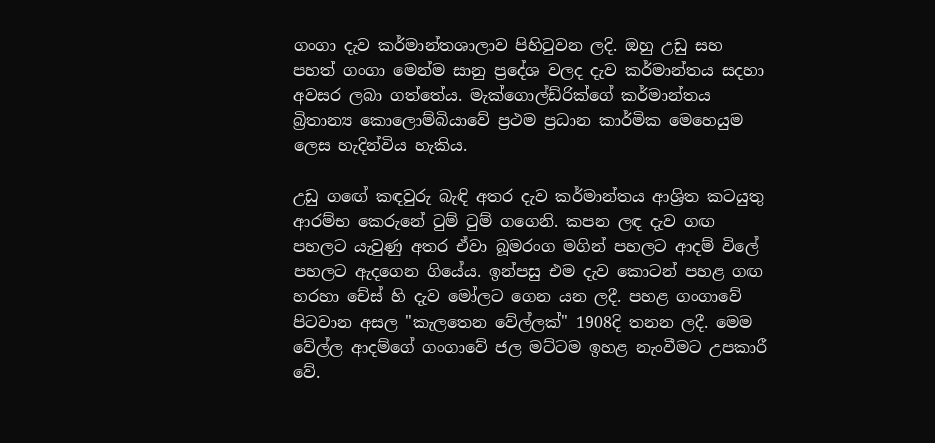ගංගා දැව කර්මාන්තශාලාව පිහිටුවන ලදි. ඔහු උඩු සහ පහත් ගංගා මෙන්ම සානු ප්‍රදේශ වලද දැව කර්මාන්තය සදහා අවසර ලබා ගත්තේය. මැක්ගොල්ඩ්රික්ගේ කර්මාන්තය බ්‍රිතාන්‍ය කොලොම්බියාවේ ප්‍රථම ප්‍රධාන කාර්මික මෙහෙයුම ලෙස හැදින්විය හැකිය.

උඩු ගඟේ කඳවුරු බැඳි අතර දැව කර්මාන්තය ආශ්‍රිත කටයුතු ආරම්භ කෙරුනේ ටුම් ටුම් ගගෙනි. කපන ලඳ දැව ගඟ පහලට යැවුණු අතර ඒවා බූමරංග මගින් පහලට ආදම් විලේ පහලට ඇදගෙන ගියේය. ඉන්පසු එම දැව කොටන් පහළ ගඟ හරහා චේස් හි දැව මෝලට ගෙන යන ලදී. පහළ ගංගාවේ පිටවාන අසල "කැලතෙන වේල්ලක්" 1908දි තනන ලදී. මෙම වේල්ල ආදම්ගේ ගංගාවේ ජල මට්ටම ඉහළ නැංවීමට උපකාරී වේ.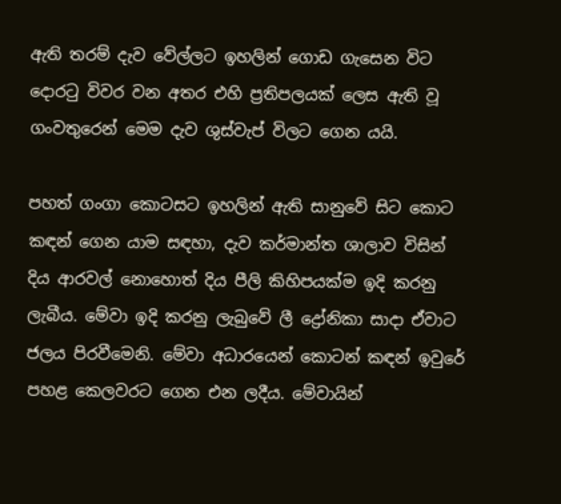ඇති තරම් දැව වේල්ලට ඉහලින් ගොඩ ගැසෙන විට දොරටු විවර වන අතර එහි ප්‍රතිපලයක් ලෙස ඇති වූ ගංවතුරෙන් මෙම දැව ශුස්වැප් විලට ගෙන යයි.

පහත් ගංගා කොටසට ඉහලින් ඇති සානුවේ සිට කොට කඳන් ගෙන යාම සඳහා, දැව කර්මාන්ත ශාලාව විසින් දිය ආරවල් නොහොත් දිය පීලි කිහිපයක්ම ඉදි කරනු ලැබීය. මේවා ඉදි කරනු ලැබුවේ ලී ද්‍රෝනිකා සාදා ඒවාට ජලය පිරවීමෙනි. මේවා අධාරයෙන් කොටන් කඳන් ඉවුරේ පහළ කෙලවරට ගෙන එන ලදීය. මේවායින්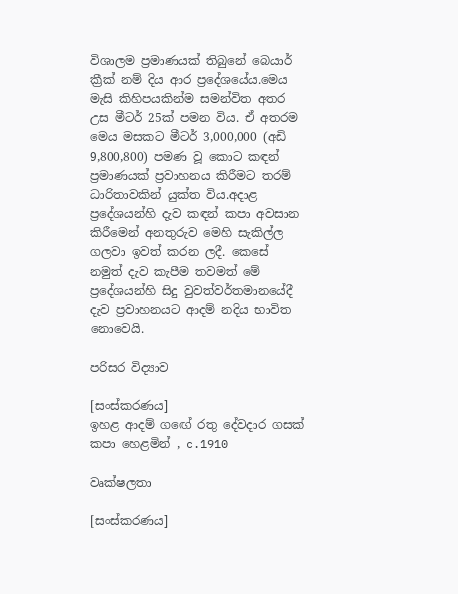විශාලම ප්‍රමාණයක් තිබුනේ බෙයාර් ක්‍රීක් නම් දිය ආර ප්‍රදේශයේය.මෙය මැසි කිහිපයකින්ම සමන්විත අතර උස මීටර් 25ක් පමන විය. ඒ අතරම මෙය මසකට මීටර් 3,000,000 (අඩි 9,800,800) පමණ වූ කොට කඳන් ප්‍රමාණයක් ප්‍රවාහනය කිරීමට තරම් ධාරිතාවකින් යුක්ත විය.අදාළ ප්‍රදේශයන්හි දැව කඳන් කපා අවසාන කිරීමෙන් අනතුරුව මෙහි සැකිල්ල ගලවා ඉවත් කරන ලදී. කෙසේ නමුත් දැව කැපීම තවමත් මේ ප්‍රදේශයන්හි සිදු වුවත්වර්තමානයේදී දැව ප්‍රවාහනයට ආදම් නදිය භාවිත නොවෙයි.

පරිසර විද්‍යාව

[සංස්කරණය]
ඉහළ ආදම් ගඟේ රතු දේවදාර ගසක් කපා හෙළමින් , c.1910

වෘක්ෂලතා

[සංස්කරණය]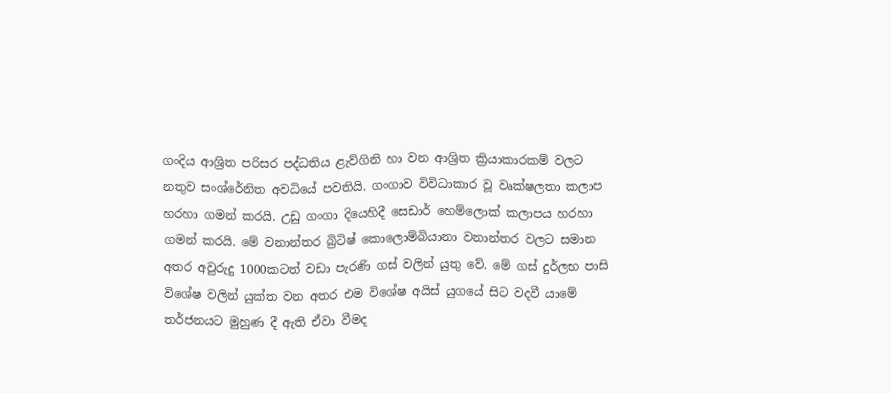ගංදිය ආශ්‍රිත පරිසර පද්ධතිය ළැව්ගිනි හා වන ආශ්‍රිත ක්‍රියාකාරකම් වලට නතුව සංශ්රේනිත අවධියේ පවතියි. ගංගාව විවිධාකාර වූ වෘක්ෂලතා කලාප හරහා ගමන් කරයි. උඩු ගංගා දියෙහිදී සෙඩාර් හෙම්ලොක් කලාපය හරහා ගමන් කරයි. මේ වනාන්තර බ්‍රිටිෂ් කොලොම්බියානා වනාන්තර වලට සමාන අතර අවුරුදු 1000කටත් වඩා පැරණි ගස් වලින් යුතු වේ. මේ ගස් දුර්ලභ පාසි විශේෂ වලින් යුක්ත වන අතර එම විශේෂ අයිස් යුගයේ සිට වදවී යාමේ තර්ජනයට මුහුණ දී ඇති ඒවා වීමද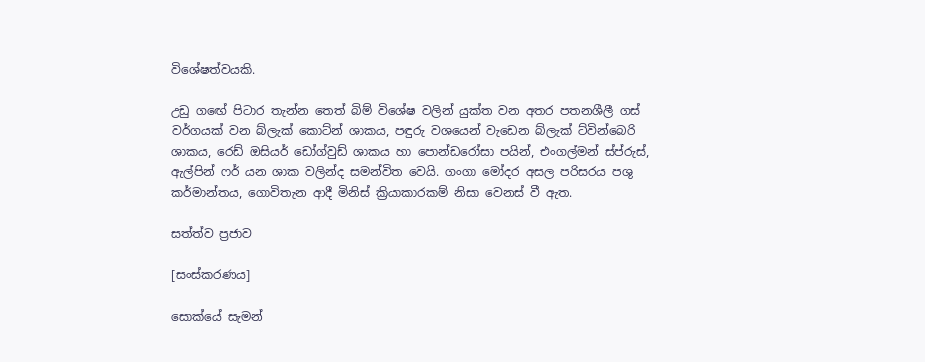විශේෂත්වයකි.

උඩු ගඟේ පිටාර තැන්න තෙත් බිම් විශේෂ වලින් යුක්ත වන අතර පතනශීලී ගස් වර්ගයක් වන බ්ලැක් කොට්න් ශාකය, පඳුරු වශයෙන් වැඩෙන බ්ලැක් ට්වින්බෙරි ශාකය, රෙඩ් ඔසියර් ඩෝග්වුඩ් ශාකය හා පොන්ඩරෝසා පයින්, එංගල්මන් ස්ප්රුස්, ඇල්පින් ෆර් යන ශාක වලින්ද සමන්විත වෙයි. ගංගා මෝදර අසල පරිසරය පශු කර්මාන්තය, ගොවිතැන ආදී මිනිස් ක්‍රියාකාරකම් නිසා වෙනස් වී ඇත.

සත්ත්ව ප්‍රජාව

[සංස්කරණය]

සොක්යේ සැමන්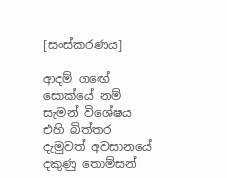[සංස්කරණය]

ආදම් ගඟේ සොක්යේ නම් සැමන් විශේෂය එහි බිත්තර දැමුවත් අවසානයේ දකුණු තොම්සන්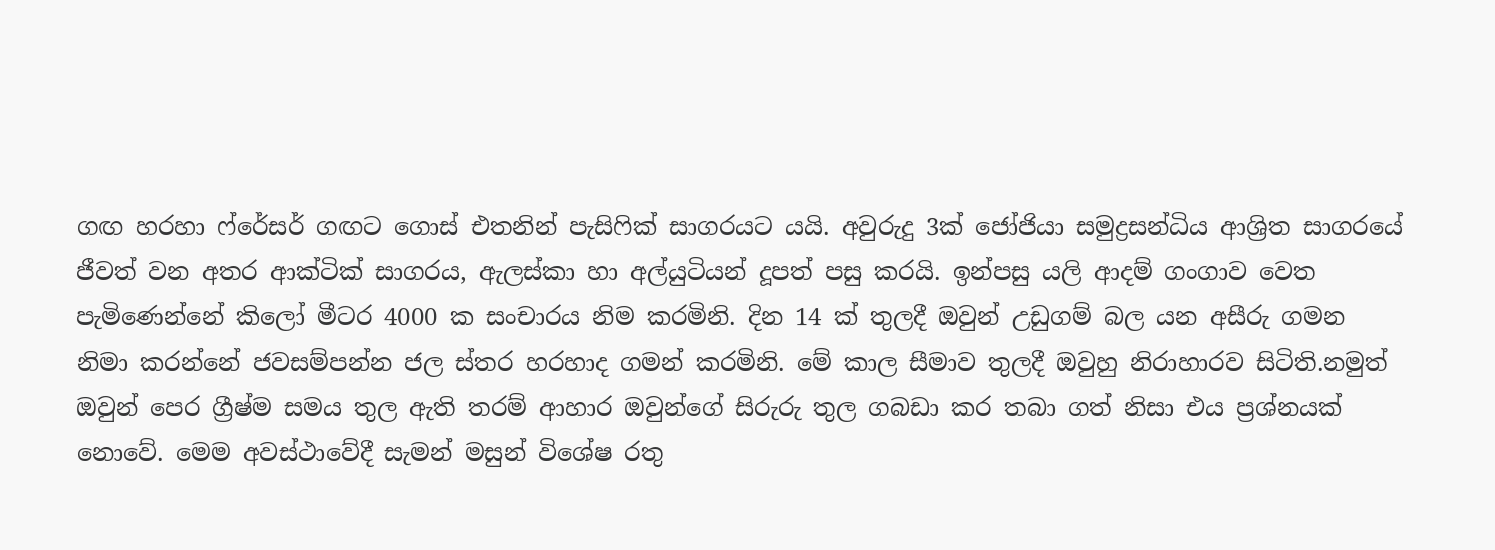ගඟ හරහා ෆ්රේසර් ගඟට ගොස් එතනින් පැසිෆික් සාගරයට යයි. අවුරුදු 3ක් ජෝජියා සමුද්‍රසන්ධිය ආශ්‍රිත සාගරයේ ජීවත් වන අතර ආක්ටික් සාගරය, ඇලස්කා හා අල්යුටියන් දූපත් පසු කරයි. ඉන්පසු යලි ආදම් ගංගාව වෙත පැමිණෙන්නේ කිලෝ මීටර 4000 ක සංචාරය නිම කරමිනි. දින 14 ක් තුලදී ඔවුන් උඩුගම් බල යන අසීරු ගමන නිමා කරන්නේ ජවසම්පන්න ජල ස්තර හරහාද ගමන් කරමිනි. මේ කාල සීමාව තුලදී ඔවුහු නිරාහාරව සිටිති.නමුත් ඔවුන් පෙර ග්‍රීෂ්ම සමය තුල ඇති තරම් ආහාර ඔවුන්ගේ සිරුරු තුල ගබඩා කර තබා ගත් නිසා එය ප්‍රශ්නයක් නොවේ. මෙම අවස්ථාවේදී සැමන් මසුන් විශේෂ රතු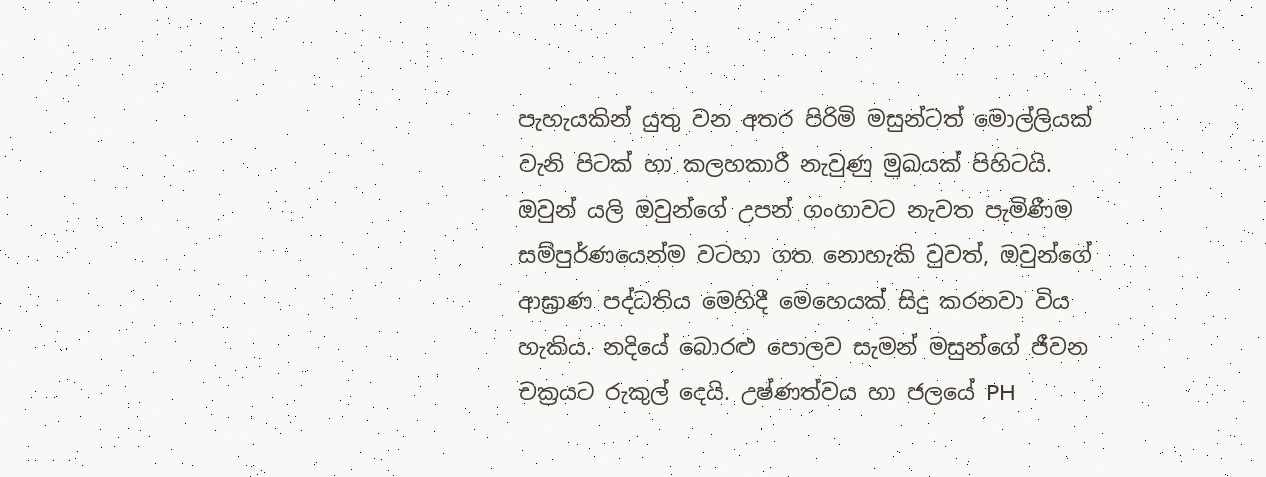පැහැයකින් යුතු වන අතර පිරිමි මසුන්ටත් මොල්ලියක් වැනි පිටක් හා කලහකාරී නැවුණු මුඛයක් පිහිටයි. ඔවුන් යලි ඔවුන්ගේ උපන් ගංගාවට නැවත පැමිණීම සම්පුර්ණයෙන්ම වටහා ගත නොහැකි වුවත්, ඔවුන්ගේ ආඝ්‍රාණ පද්ධතිය මෙහිදී මෙහෙයක් සිදු කරනවා විය හැකිය. නදියේ බොරළු පොලව සැමන් මසුන්ගේ ජීවන චක්‍රයට රුකුල් දෙයි. උෂ්ණත්වය හා ජලයේ PH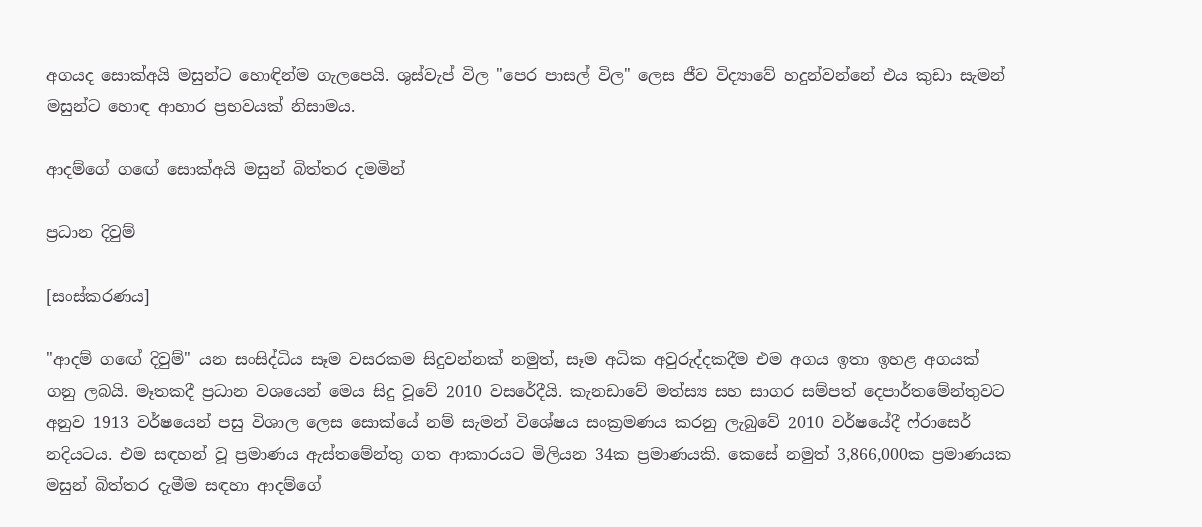අගයද සොක්අයි මසුන්ට හොඳින්ම ගැලපෙයි. ශුස්වැප් විල "පෙර පාසල් විල" ලෙස ජීව විද්‍යාවේ හදුන්වන්නේ එය කුඩා සැමන් මසුන්ට හොඳ ආහාර ප්‍රභවයක් නිසාමය.

ආදම්ගේ ගඟේ සොක්අයි මසුන් බිත්තර දමමින්

ප්‍රධාන දිවුම්

[සංස්කරණය]

"ආදම් ගඟේ දිවුම්" යන සංසිද්ධිය සෑම වසරකම සිදුවන්නක් නමුත්, සෑම අධික අවුරුද්දකදීම එම අගය ඉතා ඉහළ අගයක් ගනු ලබයි. මෑතකදී ප්‍රධාන වශයෙන් මෙය සිදු වූවේ 2010 වසරේදීයි. කැනඩාවේ මත්ස්‍ය සහ සාගර සම්පත් දෙපාර්තමේන්තුවට අනුව 1913 වර්ෂයෙන් පසු විශාල ලෙස සොක්යේ නම් සැමන් විශේෂය සංක්‍රමණය කරනු ලැබුවේ 2010 වර්ෂයේදී ෆ්රාසෙර් නදියටය. එම සඳහන් වූ ප්‍රමාණය ඇස්තමේන්තු ගත ආකාරයට මිලියන 34ක ප්‍රමාණයකි. කෙසේ නමුත් 3,866,000ක ප්‍රමාණයක මසුන් බිත්තර දැමීම සඳහා ආදම්ගේ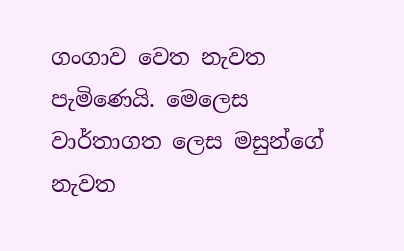ගංගාව වෙත නැවත පැමිණෙයි. මෙලෙස වාර්තාගත ලෙස මසුන්ගේ නැවත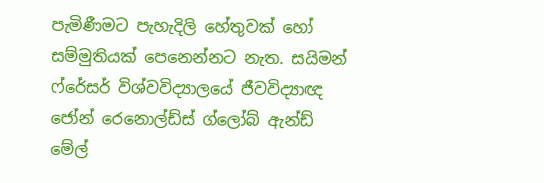පැමිණීමට පැහැදිලි හේතුවක් හෝ සම්මුතියක් පෙනෙන්නට නැත. සයිමන් ෆ්රේසර් විශ්වවිද්‍යාලයේ ජීවවිද්‍යාඥ ජෝන් රෙනොල්ඩ්ස් ග්ලෝබ් ඇන්ඩ් මේල්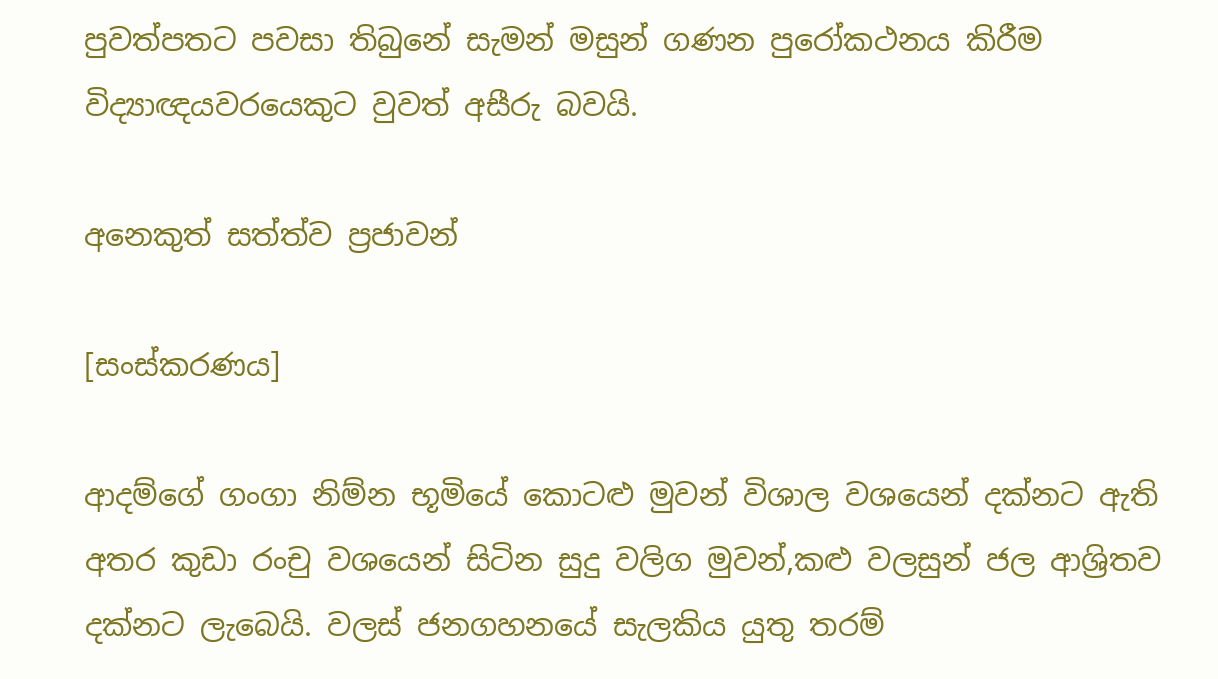පුවත්පතට පවසා තිබුනේ සැමන් මසුන් ගණන පුරෝකථනය කිරීම විද්‍යාඥයවරයෙකුට වුවත් අසීරු බවයි.

අනෙකුත් සත්ත්ව ප්‍රජාවන්

[සංස්කරණය]

ආදම්ගේ ගංගා නිම්න භූමියේ කොටළු මුවන් විශාල වශයෙන් දක්නට ඇති අතර කුඩා රංචු වශයෙන් සිටින සුදු වලිග මුවන්,කළු වලසුන් ජල ආශ්‍රිතව දක්නට ලැබෙයි. වලස් ජනගහනයේ සැලකිය යුතු තරම්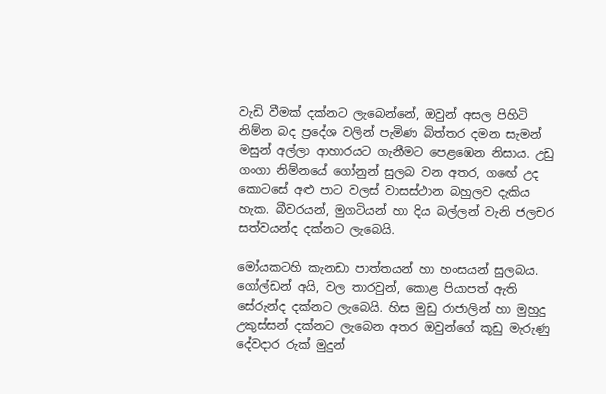වැඩි වීමක් දක්නට ලැබෙන්නේ, ඔවුන් අසල පිහිටි නිම්න බද ප්‍රදේශ වලින් පැමිණ බිත්තර දමන සැමන් මසුන් අල්ලා ආහාරයට ගැනීමට පෙළඹෙන නිසාය. උඩු ගංගා නිම්නයේ ගෝනුන් සුලබ වන අතර, ගඟේ උද කොටසේ අළු පාට වලස් වාසස්ථාන බහුලව දැකිය හැක. බීවරයන්, මුගටියන් හා දිය බල්ලන් වැනි ජලචර සත්වයන්ද දක්නට ලැබෙයි.

මෝයකටහි කැනඩා පාත්තයන් හා හංසයන් සුලබය. ගෝල්ඩන් අයි, වල තාරවුන්, කොළ පියාපත් ඇති සේරුන්ද දක්නට ලැබෙයි. හිස මුඩු රාජාලින් හා මුහුදු උකුස්සන් දක්නට ලැබෙන අතර ඔවුන්ගේ කූඩු මැරුණු දේවදාර රුක් මුදුන්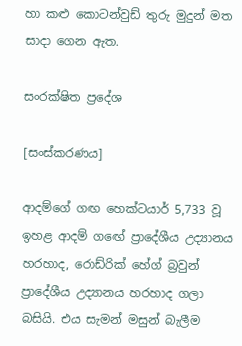හා කළු කොටන්වුඩ් තුරු මුදුන් මත සාදා ගෙන ඇත.

සංරක්ෂිත ප්‍රදේශ

[සංස්කරණය]

ආදම්ගේ ගඟ හෙක්ටයාර් 5,733 වූ ඉහළ ආදම් ගඟේ ප්‍රාදේශීය උද්‍යානය හරහාද, රොඩ්රික් හේග් බ්‍රවුන් ප්‍රාදේශීය උද්‍යානය හරහාද ගලා බසියි. එය සැමන් මසුන් බැලීම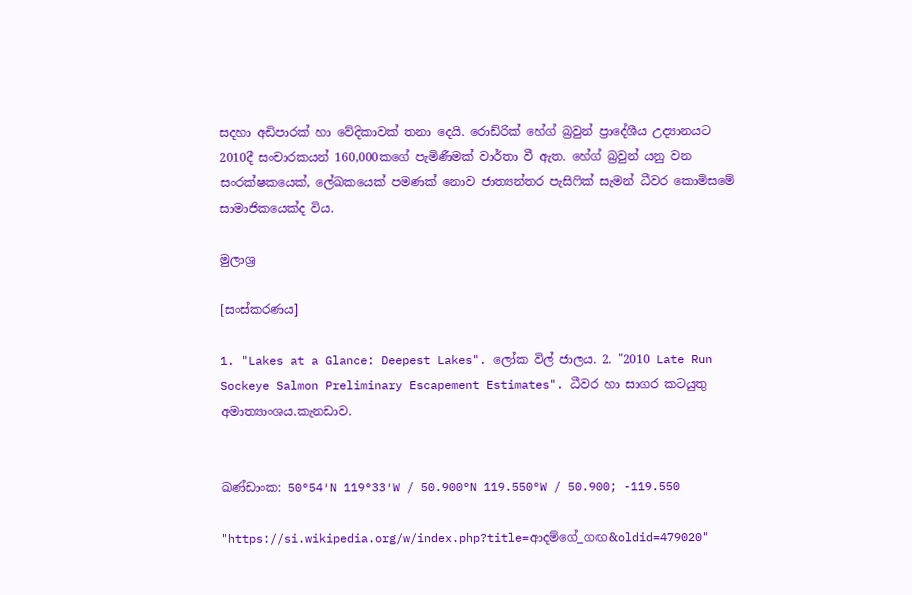සදහා අඩිපාරක් හා වේදිකාවක් තනා දෙයි. රොඩ්රික් හේග් බ්‍රවුන් ප්‍රාදේශීය උද්‍යානයට 2010දී සංචාරකයන් 160,000කගේ පැමිණීමක් වාර්තා වී ඇත. හේග් බ්‍රවුන් යනු වන සංරක්ෂකයෙක්, ලේඛකයෙක් පමණක් නොව ජාත්‍යන්තර පැසිෆික් සැමන් ධීවර කොමිසමේ සාමාජිකයෙක්ද විය.

මුලාශ්‍ර

[සංස්කරණය]

1. "Lakes at a Glance: Deepest Lakes". ලෝක විල් ජාලය. 2. "2010 Late Run Sockeye Salmon Preliminary Escapement Estimates". ධීවර හා සාගර කටයුතු අමාත්‍යාංශය.කැනඩාව.


ඛණ්ඩාංක: 50°54′N 119°33′W / 50.900°N 119.550°W / 50.900; -119.550

"https://si.wikipedia.org/w/index.php?title=ආදම්ගේ_ගඟ&oldid=479020"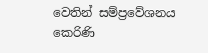වෙතින් සම්ප්‍රවේශනය කෙරිණි